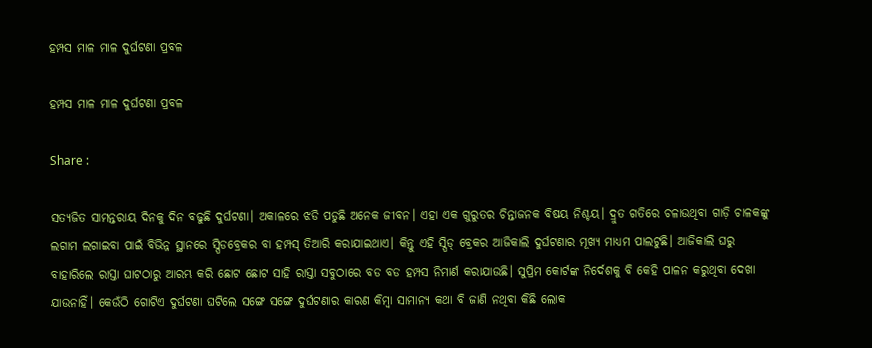ହମ୍ପସ ମାଳ ମାଳ ଦୁର୍ଘଟଣା ପ୍ରବଳ

ହମ୍ପସ ମାଳ ମାଳ ଦୁର୍ଘଟଣା ପ୍ରବଳ

Share :

ସତ୍ୟଜିତ ସାମନ୍ତରାୟ ଦିନକୁ ଦିନ ବଢୁଛି ଦୁର୍ଘଟଣା। ଅକାଳରେ ଝଡି ପଡୁଛି ଅନେକ ଜୀବନ। ଏହା ଏକ ଗୁରୁତର ଚିନ୍ତାଜନକ ବିଷୟ ନିଶ୍ଚୟ। ଦ୍ରୁତ ଗତିରେ ଚଳାଉଥିବା ଗାଡ଼ି ଚାଳକଙ୍କୁ ଲଗାମ ଲଗାଇବା ପାଇଁ ବିଭିନ୍ନ ସ୍ଥାନରେ ସ୍ପିଡବ୍ରେକର ବା ହମ୍ପସ୍ ତିଆରି କରାଯାଇଥାଏ। କିନ୍ତୁ ଏହି ସ୍ପିଡ୍ ବ୍ରେକର ଆଜିକାଲି ଦୁର୍ଘଟଣାର ମୂଖ୍ୟ ମାଧ୍ୟମ ପାଲଟୁଛି। ଆଜିକାଲି ଘରୁ ବାହାରିଲେ ରାସ୍ତା ଘାଟଠାରୁ ଆରମ୍ଭ କରି ଛୋଟ ଛୋଟ ସାହି ରାସ୍ତା ସବୁଠାରେ ବଡ ବଡ ହମ୍ପସ ନିମାର୍ଣ କରାଯାଉଛି। ସୁପ୍ରିମ କୋର୍ଟଙ୍କ ନିର୍ଦେଶକୁ ବି କେହି ପାଳନ କରୁଥିବା ଦେଖା ଯାଉନାହିଁ। କେଉଁଠି ଗୋଟିଏ ଦୁର୍ଘଟଣା ଘଟିଲେ ସଙ୍ଗେ ସଙ୍ଗେ ଦୁର୍ଘଟଣାର କାରଣ କିମ୍ୱା ସାମାନ୍ୟ କଥା ବି ଜାଣି ନଥିବା କିଛି ଲୋକ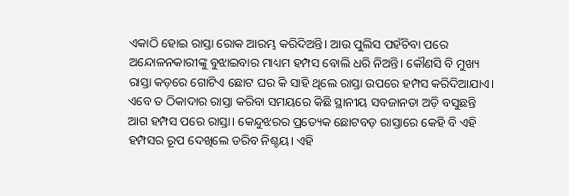ଏକାଠି ହୋଇ ରାସ୍ତା ରୋକ ଆରମ୍ଭ କରିଦିଅନ୍ତି। ଆଉ ପୁଲିସ ପହଁଚିବା ପରେ ଅନ୍ଦୋଳନକାରୀଙ୍କୁ ବୁଝାଇବାର ମାଧ୍ୟମ ହମ୍ପସ ବୋଲି ଧରି ନିଅନ୍ତି। କୌଣସି ବି ମୁଖ୍ୟ ରାସ୍ତା କଡ଼ରେ ଗୋଟିଏ ଛୋଟ ଘର କି ସାହି ଥିଲେ ରାସ୍ତା ଉପରେ ହମ୍ପସ କରିଦିଆଯାଏ। ଏବେ ତ ଠିକାଦାର ରାସ୍ତା କରିବା ସମୟରେ କିଛି ସ୍ଥାନୀୟ ସବଜାନତା ଅଡ଼ି ବସୁଛନ୍ତି ଆଗ ହମ୍ପସ ପରେ ରାସ୍ତା। କେନ୍ଦୁଝରର ପ୍ରତ୍ୟେକ ଛୋଟବଡ଼ ରାସ୍ତାରେ କେହି ବି ଏହି ହମ୍ପସର ରୂପ ଦେଖିଲେ ଡରିବ ନିଶ୍ଚୟ। ଏହି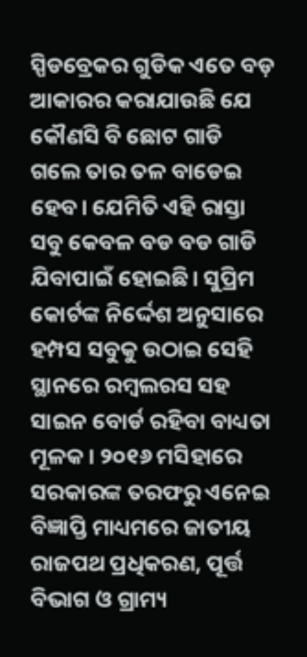ସ୍ପିଡବ୍ରେକର ଗୁଡିକ ଏତେ ବଡ଼ ଆକାରର କରାଯାଉଛି ଯେ କୌଣସି ବି ଛୋଟ ଗାଡି ଗଲେ ତାର ତଳ ବାଡେଇ ହେବ। ଯେମିତି ଏହି ରାସ୍ତା ସବୁ କେବଳ ବଡ ବଡ ଗାଡି ଯିବାପାଇଁ ହୋଇଛି। ସୁପ୍ରିମ କୋର୍ଟଙ୍କ ନିର୍ଦ୍ଦେଶ ଅନୁସାରେ ହମ୍ପସ ସବୁକୁ ଉଠାଇ ସେହି ସ୍ଥାନରେ ରମ୍ୱଲରସ ସହ ସାଇନ ବୋର୍ଡ ରହିବା ବାଧ୍ୟତା ମୂଳକ। ୨୦୧୬ ମସିହାରେ ସରକାରଙ୍କ ତରଫରୁ ଏନେଇ ବିଜ୍ଞାପ୍ତି ମାଧ୍ୟମରେ ଜାତୀୟ ରାଜପଥ ପ୍ରଧିକରଣ, ପୂର୍ତ୍ତ ବିଭାଗ ଓ ଗ୍ରାମ୍ୟ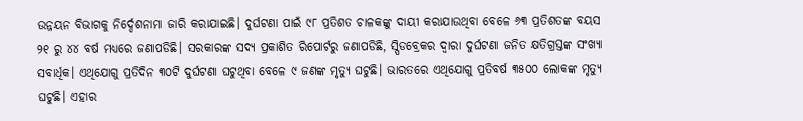ଉନ୍ନୟନ ବିଭାଗକୁ ନିର୍ଦ୍ଦେଶନାମା ଜାରି କରାଯାଇଛି। ଦୁର୍ଘଟଣା ପାଇଁ ୯୮ ପ୍ରତିଶତ ଚାଳକଙ୍କୁ ଦାୟୀ କରାଯାଉଥିବା ବେଳେ ୬୩ ପ୍ରତିଶତଙ୍କ ବୟସ ୨୧ ରୁ ୪୪ ବର୍ଷ ମଧ୍ୟରେ ଜଣାପଡିଛି। ସରକାରଙ୍କ ସଦ୍ୟ ପ୍ରକାଶିତ ରିପୋର୍ଟରୁ ଜଣାପଡିଛି, ସ୍ପିଡବ୍ରେକର ଦ୍ୱାରା ଦୁର୍ଘଟଣା ଜନିତ କ୍ଷତିଗ୍ରସ୍ତଙ୍କ ସଂଖ୍ୟା ସବାର୍ଧିକ। ଏଥିଯୋଗୁ ପ୍ରତିଦିନ ୩୦ଟି ଦୁର୍ଘଟଣା ଘଟୁଥିବା ବେଳେ ୯ ଜଣଙ୍କ ମୃତ୍ୟୁ ଘଟୁଛି। ଭାରତରେ ଏଥିଯୋଗୁ ପ୍ରତିବର୍ଷ ୩୫୦୦ ଲୋକଙ୍କ ମୃତ୍ୟୁ ଘଟୁଛି। ଏହାର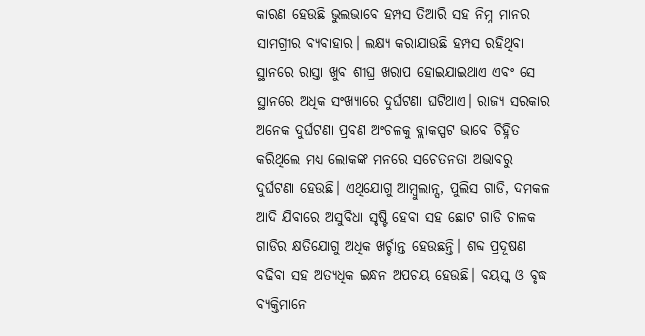କାରଣ ହେଉଛି ଭୁଲଭାବେ ହମ୍ପସ ତିଆରି ସହ ନିମ୍ନ ମାନର ସାମଗ୍ରୀର ବ୍ୟବାହାର। ଲକ୍ଷ୍ୟ କରାଯାଉଛି ହମ୍ପସ ରହିଥିବା ସ୍ଥାନରେ ରାସ୍ତା ଖୁବ ଶୀଘ୍ର ଖରାପ ହୋଇଯାଇଥାଏ ଏବଂ ସେ ସ୍ଥାନରେ ଅଧିକ ସଂଖ୍ୟାରେ ଦୁର୍ଘଟଣା ଘଟିଥାଏ। ରାଜ୍ୟ ସରକାର ଅନେକ ଦୁର୍ଘଟଣା ପ୍ରବଣ ଅଂଚଳକୁ ବ୍ଲାକସ୍ପଟ ଭାବେ ଚିହ୍ନିତ କରିଥିଲେ ମଧ୍ୟ ଲୋକଙ୍କ ମନରେ ସଚେତନତା ଅଭାବରୁ ଦୁର୍ଘଟଣା ହେଉଛି। ଏଥିଯୋଗୁ ଆମ୍ୱୁଲାନ୍ସ, ପୁଲିସ ଗାଡି, ଦମକଳ ଆଦି ଯିବାରେ ଅସୁବିଧା ସୃଷ୍ଟି ହେବା ସହ ଛୋଟ ଗାଡି ଚାଳକ ଗାଡିର କ୍ଷତିଯୋଗୁ ଅଧିକ ଖର୍ଚ୍ଚାନ୍ତ ହେଉଛନ୍ତି। ଶବ୍ଦ ପ୍ରଦୂଷଣ ବଢିବା ସହ ଅତ୍ୟଧିକ ଇନ୍ଧନ ଅପଚୟ ହେଉଛି। ବୟସ୍କ ଓ ବୃଦ୍ଧ ବ୍ୟକ୍ତିମାନେ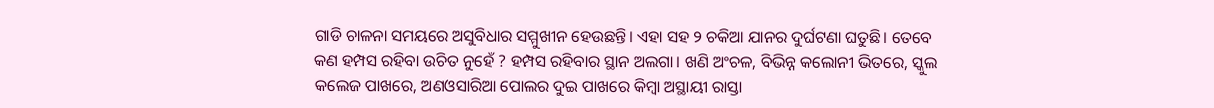ଗାଡି ଚାଳନା ସମୟରେ ଅସୁବିଧାର ସମ୍ମୁଖୀନ ହେଉଛନ୍ତି। ଏହା ସହ ୨ ଚକିଆ ଯାନର ଦୁର୍ଘଟଣା ଘତୁଛି। ତେବେ କଣ ହମ୍ପସ ରହିବା ଉଚିତ ନୁହେଁ ? ହମ୍ପସ ରହିବାର ସ୍ଥାନ ଅଲଗା। ଖଣି ଅଂଚଳ, ବିଭିନ୍ନ କଲୋନୀ ଭିତରେ, ସ୍କୁଲ କଲେଜ ପାଖରେ, ଅଣଓସାରିଆ ପୋଲର ଦୁଇ ପାଖରେ କିମ୍ୱା ଅସ୍ଥାୟୀ ରାସ୍ତା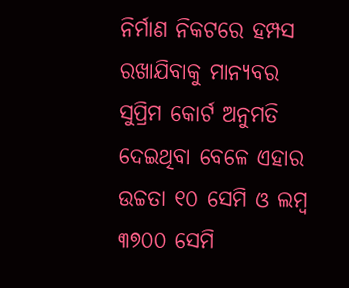ନିର୍ମାଣ ନିକଟରେ ହମ୍ପସ ରଖାଯିବାକୁ ମାନ୍ୟବର ସୁପ୍ରିମ କୋର୍ଟ ଅନୁମତି ଦେଇଥିବା ବେଳେ ଏହାର ଉଚ୍ଚତା ୧୦ ସେମି ଓ ଲମ୍ୱ ୩୭୦୦ ସେମି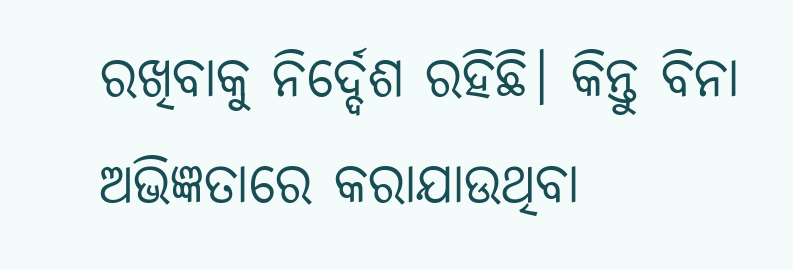ରଖିବାକୁ ନିର୍ଦ୍ଦେଶ ରହିଛି। କିନ୍ତୁ ବିନା ଅଭିଜ୍ଞତାରେ କରାଯାଉଥିବା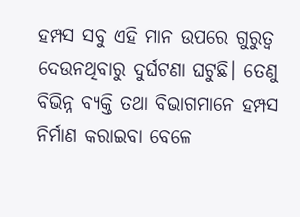ହମ୍ପସ ସବୁ ଏହି ମାନ ଉପରେ ଗୁରୁତ୍ୱ ଦେଉନଥିବାରୁ ଦୁର୍ଘଟଣା ଘଟୁଛି। ତେଣୁ ବିଭିନ୍ନ ବ୍ୟକ୍ତି ତଥା ବିଭାଗମାନେ ହମ୍ପସ ନିର୍ମାଣ କରାଇବା ବେଳେ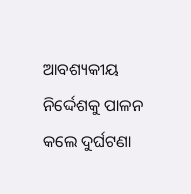ଆବଶ୍ୟକୀୟ ନିର୍ଦ୍ଦେଶକୁ ପାଳନ କଲେ ଦୁର୍ଘଟଣା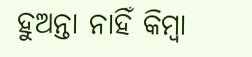ହୁଅନ୍ତା ନାହିଁ କିମ୍ୱା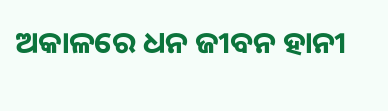ଅକାଳରେ ଧନ ଜୀବନ ହାନୀ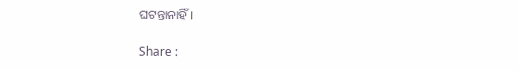ଘଟନ୍ତାନାହିଁ।

Share :